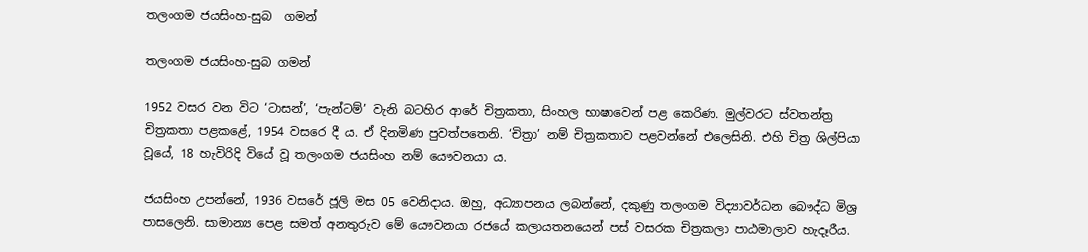තලංගම ජයසිංහ-සුබ  ගමන්

තලංගම ජයසිංහ-සුබ ගමන්

1952 වසර වන විට ‘ටාසන්’, ‘පැන්ටම්’ වැනි බටහිර ආරේ චිත්‍රකතා, සිංහල භාෂාවෙන් පළ කෙරිණ. මුල්වරට ස්වතන්ත්‍ර චිත්‍රකතා පළකළේ, 1954 වසරෙ දී ය. ඒ දිනමිණ පුවත්පතෙනි. ‘චිත්‍රා’ නම් චිත්‍රකතාව පළවන්නේ එලෙසිනි. එහි චිත්‍ර ශිල්පියා වූයේ, 18 හැවිරිදි වියේ වූ තලංගම ජයසිංහ නම් යෞවනයා ය.

ජයසිංහ උපන්නේ, 1936 වසරේ ජූලි මස 05 වෙනිදාය. ඔහු, අධ්‍යාපනය ලබන්නේ, දකුණු තලංගම විද්‍යාවර්ධන බෞද්ධ මිශ්‍ර පාසලෙනි. සාමාන්‍ය පෙළ සමත් අනතුරුව මේ යෞවනයා රජයේ කලායතනයෙන් පස් වසරක චිත්‍රකලා පාඨමාලාව හැදෑරීය.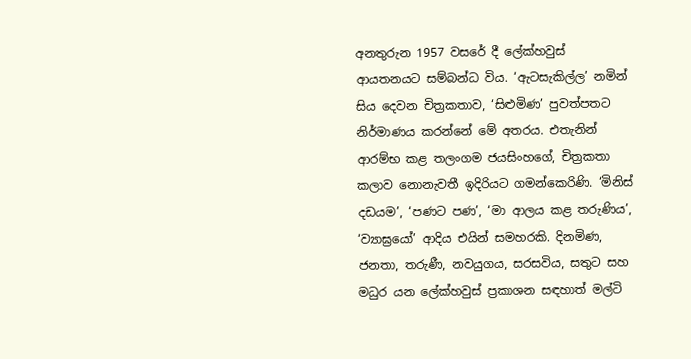අනතුරුන 1957 වසරේ දී ලේක්හවුස් ආයතනයට සම්බන්ධ විය. ‘ඇටසැකිල්ල’ නමින් සිය දෙවන චිත්‍රකතාව, ‘සිළුමිණ’ පුවත්පතට නිර්මාණය කරන්නේ මේ අතරය. එතැනින් ආරම්භ කළ තලංගම ජයසිංහගේ, චිත්‍රකතා කලාව නොනැවතී ඉදිරියට ගමන්කෙරිණි. ‘මිනිස් දඩයම’, ‘පණට පණ’, ‘මා ආලය කළ තරුණිය’, ‘ව්‍යාඝ්‍රයෝ’ ආදිය එයින් සමහරකි. දිනමිණ, ජනතා, තරුණී, නවයුගය, සරසවිය, සතුට සහ මධුර යන ලේක්හවුස් ප්‍රකාශන සඳහාත් මල්ටි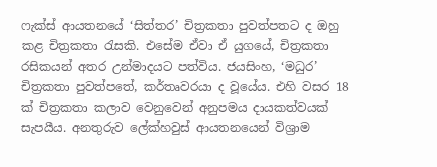ෆැක්ස් ආයතනයේ ‘සිත්තර’ චිත්‍රකතා පුවත්පතට ද ඔහු කළ චිත්‍රකතා රැසකි. එසේම ඒවා ඒ යුගයේ, චිත්‍රකතා රසිකයන් අතර උන්මාදයට පත්විය. ජයසිංහ, ‘මධුර’ චිත්‍රකතා පුවත්පතේ, කර්තෘවරයා ද වූයේය. එහි වසර 18 ක් චිත්‍රකතා කලාව වෙනුවෙන් අනුපමය දායකත්වයක් සැපයීය. අනතුරුව ලේක්හවුස් ආයතනයෙන් විශ්‍රාම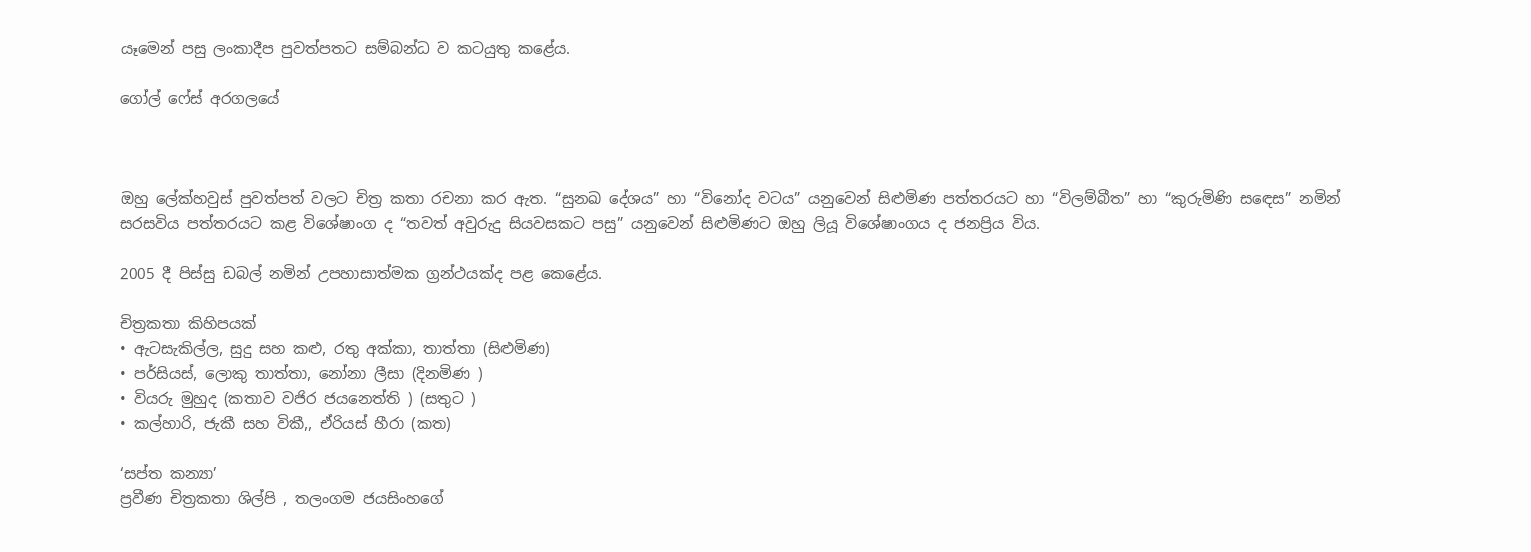යෑමෙන් පසු ලංකාදීප පුවත්පතට සම්බන්ධ ව කටයුතු කළේය.

ගෝල් ෆේස් අරගලයේ



ඔහු ලේක්හවුස් පුවත්පත් වලට චිත්‍ර කතා රචනා කර ඇත. “සුනඛ දේශය” හා “විනෝද වටය” යනුවෙන් සිළුමිණ පත්තරයට හා “විලම්බීත” හා “කුරුමිණි සඳෙස” නමින් සරසවිය පත්තරයට කළ විශේෂාංග ද “තවත් අවුරුදු සියවසකට පසු” යනුවෙන් සිළුමිණට ඔහු ලියූ විශේෂාංගය ද ජනප්‍රිය විය.

2005 දී පිස්සු ඩබල් නමින් උපහාසාත්මක ග්‍රන්ථයක්ද පළ කෙළේය.

චිත්‍රකතා කිහිපයක්
• ඇටසැකිල්ල, සුදු සහ කළු, රතු අක්කා, තාත්තා (සිළුමිණ)
• පර්සියස්, ලොකු තාත්තා, නෝනා ලීසා (දිනමිණ )
• වියරු මුහුද (කතාව වජිර ජයනෙත්ති ) (සතුට )
• කල්හාරි, ජැකී සහ විකී,, ඒරියස් හීරා (කත)

‘සප්ත කන්‍යා’
ප්‍රවීණ චිත්‍රකතා ශිල්පි , තලංගම ජයසිංහගේ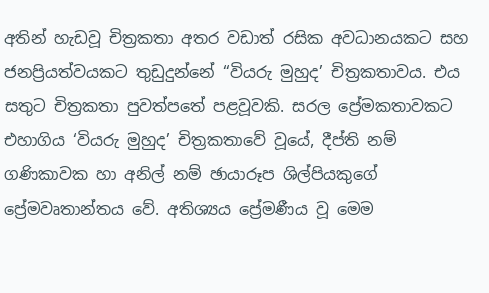අතින් හැඩවූ චිත්‍රකතා අතර වඩාත් රසික අවධානයකට සහ ජනප්‍රියත්වයකට තුඩුදුන්නේ “වියරු මුහුද’ චිත්‍රකතාවය. එය සතුට චිත්‍රකතා පුවත්පතේ පළවූවකි. සරල ප්‍රේමකතාවකට එහාගිය ‘වියරු මුහුද’ චිත්‍රකතාවේ වූයේ, දීප්ති නම් ගණිකාවක හා අනිල් නම් ඡායාරූප ශිල්පියකුගේ ප්‍රේමවෘතාන්තය වේ. අතිශ්‍යය ප්‍රේමණීය වූ මෙම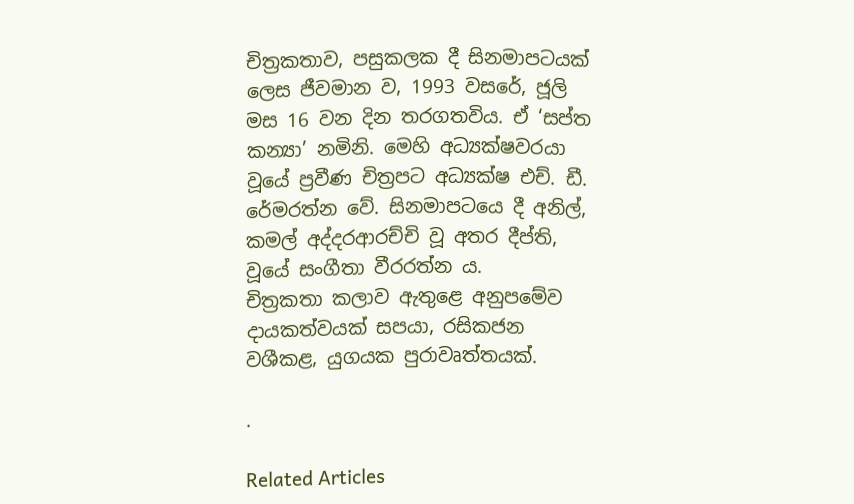චිත්‍රකතාව, පසුකලක දී සිනමාපටයක් ලෙස ජීවමාන ව, 1993 වසරේ, ජූලි මස 16 වන දින තරගතවිය. ඒ ‘සප්ත කන්‍යා’ නමිනි. මෙහි අධ්‍යක්ෂවරයා වූයේ ප්‍රවීණ චිත්‍රපට අධ්‍යක්ෂ එච්. ඩී. රේමරත්න වේ. සිනමාපටයෙ දී අනිල්, කමල් අද්දරආරච්චි වූ අතර දීප්ති, වූයේ සංගීතා වීරරත්න ය.
චිත්‍රකතා කලාව ඇතුළෙ අනුපමේව දායකත්වයක් සපයා, රසිකජන වශීකළ, යුගයක පුරාවෘත්තයක්.

.

Related Articles